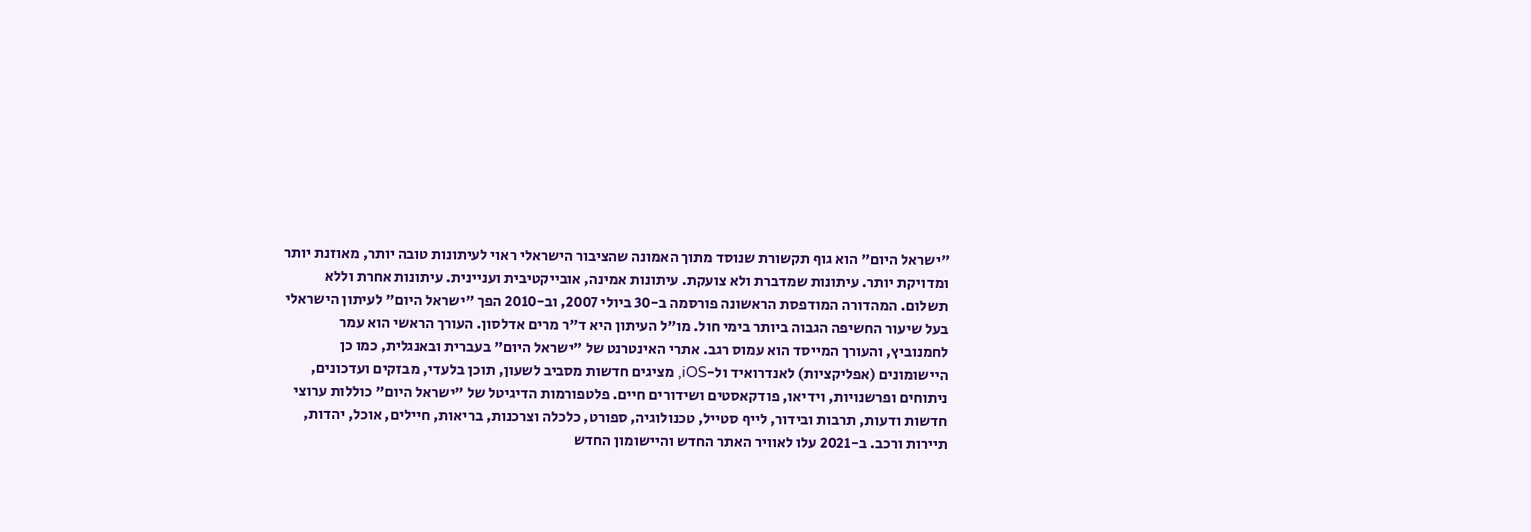"ישראל היום" הוא גוף תקשורת שנוסד מתוך האמונה שהציבור הישראלי ראוי לעיתונות טובה יותר, מאוזנת יותר ומדויקת יותר. עיתונות שמדברת ולא צועקת. עיתונות אמינה, אובייקטיבית ועניינית. עיתונות אחרת וללא תשלום. המהדורה המודפסת הראשונה פורסמה ב-30 ביולי 2007, וב-2010 הפך "ישראל היום" לעיתון הישראלי בעל שיעור החשיפה הגבוה ביותר בימי חול. מו"ל העיתון היא ד"ר מרים אדלסון. העורך הראשי הוא עמר לחמנוביץ, והעורך המייסד הוא עמוס רגב. אתרי האינטרנט של "ישראל היום" בעברית ובאנגלית, כמו כן היישומונים (אפליקציות) לאנדרואיד ול-iOS, מציגים חדשות מסביב לשעון, תוכן בלעדי, מבזקים ועדכונים, ניתוחים ופרשנויות, וידיאו, פודקאסטים ושידורים חיים. פלטפורמות הדיגיטל של "ישראל היום" כוללות ערוצי חדשות ודעות, תרבות ובידור, לייף סטייל, טכנולוגיה, ספורט, כלכלה וצרכנות, בריאות, חיילים, אוכל, יהדות, תיירות ורכב. ב-2021 עלו לאוויר האתר החדש והיישומון החדש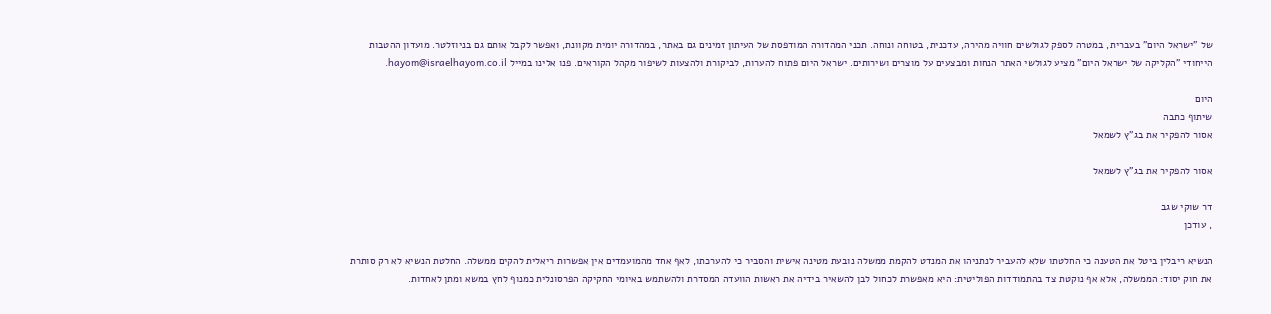של "ישראל היום" בעברית, במטרה לספק לגולשים חוויה מהירה, עדכנית, בטוחה ונוחה. תכני המהדורה המודפסת של העיתון זמינים גם באתר, במהדורה יומית מקוונת, ואפשר לקבל אותם גם בניוזלטר. מועדון ההטבות הייחודי "הקליקה של ישראל היום" מציע לגולשי האתר הנחות ומבצעים על מוצרים ושירותים. ישראל היום פתוח להערות, לביקורת ולהצעות לשיפור מקהל הקוראים. פנו אלינו במייל hayom@israelhayom.co.il.

היום
שיתוף כתבה
אסור להפקיר את בג"ץ לשמאל

אסור להפקיר את בג"ץ לשמאל

דר שוקי שגב
, עודכן

הנשיא ריבלין ביטל את הטענה כי החלטתו שלא להעביר לנתניהו את המנדט להקמת ממשלה נובעת מטינה אישית והסביר כי להערכתו, לאף אחד מהמועמדים אין אפשרות ריאלית להקים ממשלה. החלטת הנשיא לא רק סותרת את חוק יסוד: הממשלה, אלא אף נוקטת צד בהתמודדות הפוליטית: היא מאפשרת לכחול לבן להשאיר בידיה את ראשות הוועדה המסדרת ולהשתמש באיומי החקיקה הפרסונלית כמנוף לחץ במשא ומתן לאחדות.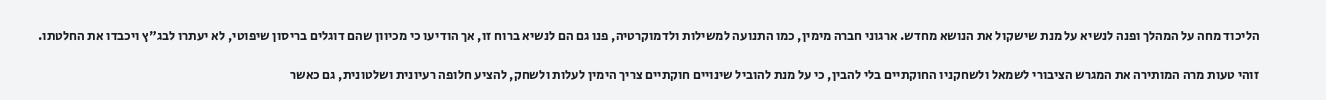הליכוד מחה על המהלך ופנה לנשיא על מנת שישקול את הנושא מחדש. ארגוני חברה מימין, כמו התנועה למשילות ולדמוקרטיה, פנו גם הם לנשיא ברוח זו, אך הודיעו כי מכיוון שהם דוגלים בריסון שיפוטי, לא יעתרו לבג"ץ ויכבדו את החלטתו.

זוהי טעות מרה המותירה את המגרש הציבורי לשמאל ולשחקניו החוקתיים בלי להבין, כי על מנת להוביל שינויים חוקתיים צריך הימין לעלות ולשחק, להציע חלופה רעיונית ושלטונית, גם כאשר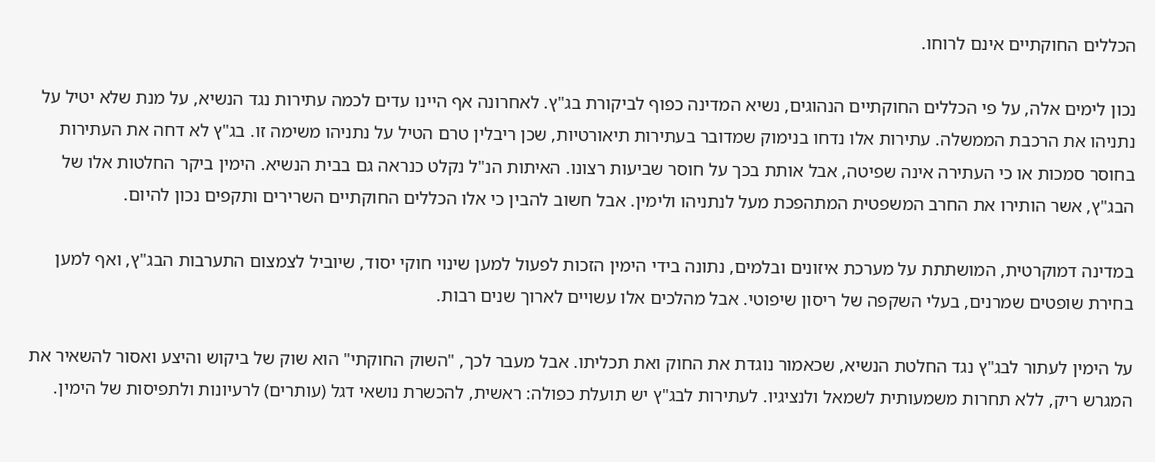הכללים החוקתיים אינם לרוחו.

נכון לימים אלה, על פי הכללים החוקתיים הנהוגים, נשיא המדינה כפוף לביקורת בג"ץ. לאחרונה אף היינו עדים לכמה עתירות נגד הנשיא, על מנת שלא יטיל על נתניהו את הרכבת הממשלה. עתירות אלו נדחו בנימוק שמדובר בעתירות תיאורטיות, שכן ריבלין טרם הטיל על נתניהו משימה זו. בג"ץ לא דחה את העתירות בחוסר סמכות או כי העתירה אינה שפיטה, אבל אותת בכך על חוסר שביעות רצונו. האיתות הנ"ל נקלט כנראה גם בבית הנשיא. הימין ביקר החלטות אלו של הבג"ץ, אשר הותירו את החרב המשפטית המתהפכת מעל לנתניהו ולימין. אבל חשוב להבין כי אלו הכללים החוקתיים השרירים ותקפים נכון להיום.

במדינה דמוקרטית, המושתתת על מערכת איזונים ובלמים, נתונה בידי הימין הזכות לפעול למען שינוי חוקי יסוד, שיוביל לצמצום התערבות הבג"ץ, ואף למען בחירת שופטים שמרנים, בעלי השקפה של ריסון שיפוטי. אבל מהלכים אלו עשויים לארוך שנים רבות.

על הימין לעתור לבג"ץ נגד החלטת הנשיא, שכאמור נוגדת את החוק ואת תכליתו. אבל מעבר לכך, "השוק החוקתי" הוא שוק של ביקוש והיצע ואסור להשאיר את המגרש ריק, ללא תחרות משמעותית לשמאל ולנציגיו. לעתירות לבג"ץ יש תועלת כפולה: ראשית, להכשרת נושאי דגל (עותרים) לרעיונות ולתפיסות של הימין.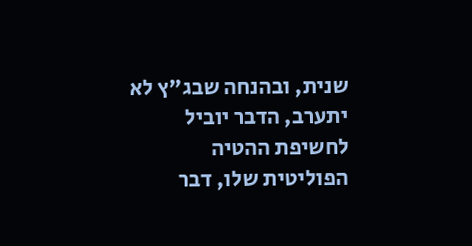שנית, ובהנחה שבג"ץ לא יתערב, הדבר יוביל לחשיפת ההטיה הפוליטית שלו, דבר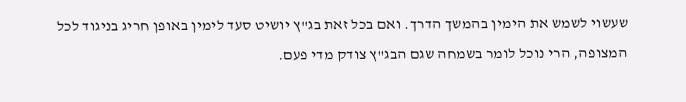שעשוי לשמש את הימין בהמשך הדרך. ואם בכל זאת בג"ץ יושיט סעד לימין באופן חריג בניגוד לכל המצופה, הרי נוכל לומר בשמחה שגם הבג"ץ צודק מדי פעם.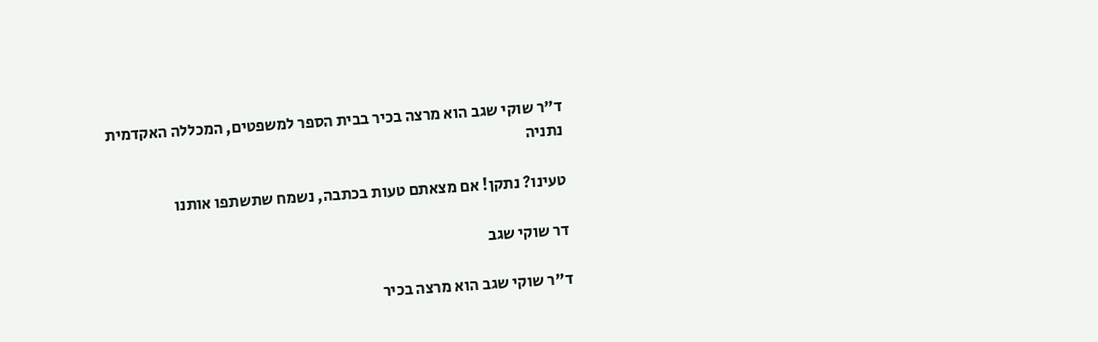ד"ר שוקי שגב הוא מרצה בכיר בבית הספר למשפטים, המכללה האקדמית נתניה

טעינו? נתקן! אם מצאתם טעות בכתבה, נשמח שתשתפו אותנו

דר שוקי שגב

ד"ר שוקי שגב הוא מרצה בכיר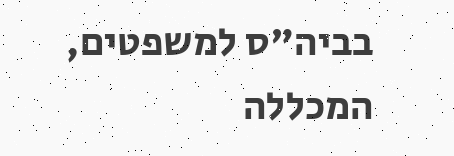בביה"ס למשפטים, המכללה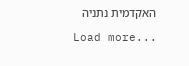האקדמית נתניה

Load more...